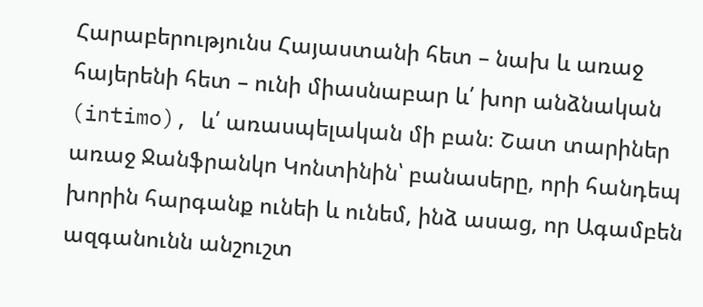Հարաբերությունս Հայաստանի հետ – նախ և առաջ հայերենի հետ – ունի միասնաբար և՛ խոր անձնական (intimo), և՛ առասպելական մի բան։ Շատ տարիներ առաջ Ջանֆրանկո Կոնտինին՝ բանասերը, որի հանդեպ խորին հարգանք ունեի և ունեմ, ինձ ասաց, որ Ագամբեն ազգանունն անշուշտ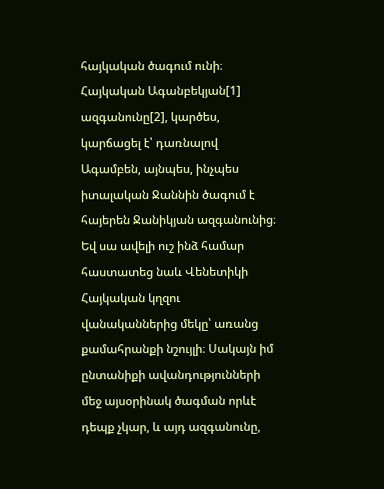հայկական ծագում ունի։ Հայկական Ագանբեկյան[1] ազգանունը[2], կարծես, կարճացել է՝ դառնալով Ագամբեն, այնպես, ինչպես իտալական Ջաննին ծագում է հայերեն Ջանիկյան ազգանունից։ Եվ սա ավելի ուշ ինձ համար հաստատեց նաև Վենետիկի Հայկական կղզու վանականներից մեկը՝ առանց քամահրանքի նշույլի։ Սակայն իմ ընտանիքի ավանդությունների մեջ այսօրինակ ծագման որևէ դեպք չկար, և այդ ազգանունը,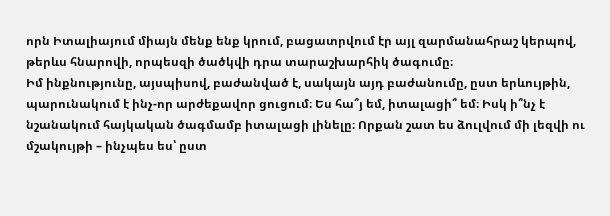որն Իտալիայում միայն մենք ենք կրում, բացատրվում էր այլ զարմանահրաշ կերպով, թերևս հնարովի, որպեսզի ծածկվի դրա տարաշխարհիկ ծագումը։
Իմ ինքնությունը, այսպիսով, բաժանված է, սակայն այդ բաժանումը, ըստ երևույթին, պարունակում է ինչ-որ արժեքավոր ցուցում։ Ես հա՞յ եմ, իտալացի՞ եմ։ Իսկ ի՞նչ է նշանակում հայկական ծագմամբ իտալացի լինելը։ Որքան շատ ես ձուլվում մի լեզվի ու մշակույթի – ինչպես ես՝ ըստ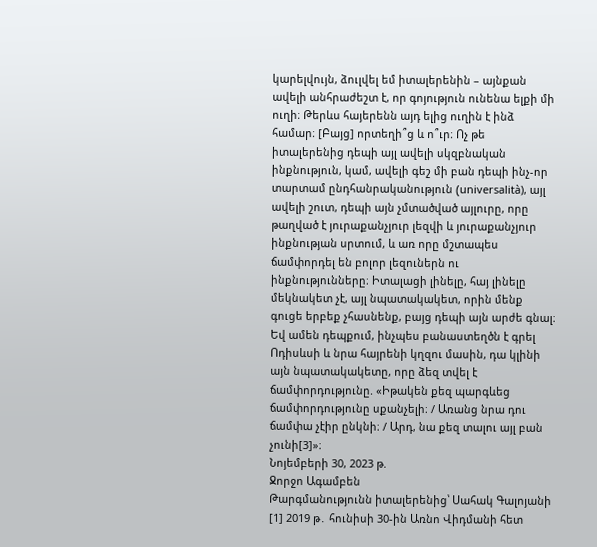կարելվույն, ձուլվել եմ իտալերենին – այնքան ավելի անհրաժեշտ է, որ գոյություն ունենա ելքի մի ուղի։ Թերևս հայերենն այդ ելից ուղին է ինձ համար։ [Բայց] որտեղի՞ց և ո՞ւր։ Ոչ թե իտալերենից դեպի այլ ավելի սկզբնական ինքնություն, կամ, ավելի գեշ մի բան դեպի ինչ-որ տարտամ ընդհանրականություն (universalità), այլ ավելի շուտ, դեպի այն չմտածված այլուրը, որը թաղված է յուրաքանչյուր լեզվի և յուրաքանչյուր ինքնության սրտում, և առ որը մշտապես ճամփորդել են բոլոր լեզուներն ու ինքնությունները։ Իտալացի լինելը, հայ լինելը մեկնակետ չէ, այլ նպատակակետ, որին մենք գուցե երբեք չհասնենք, բայց դեպի այն արժե գնալ։ Եվ ամեն դեպքում, ինչպես բանաստեղծն է գրել Ոդիսևսի և նրա հայրենի կղզու մասին, դա կլինի այն նպատակակետը, որը ձեզ տվել է ճամփորդությունը. «Իթակեն քեզ պարգևեց ճամփորդությունը սքանչելի։ / Առանց նրա դու ճամփա չէիր ընկնի։ / Արդ, նա քեզ տալու այլ բան չունի[3]»։
Նոյեմբերի 30, 2023 թ.
Ջորջո Ագամբեն
Թարգմանությունն իտալերենից՝ Սահակ Գալոյանի
[1] 2019 թ․ հունիսի 30-ին Առնո Վիդմանի հետ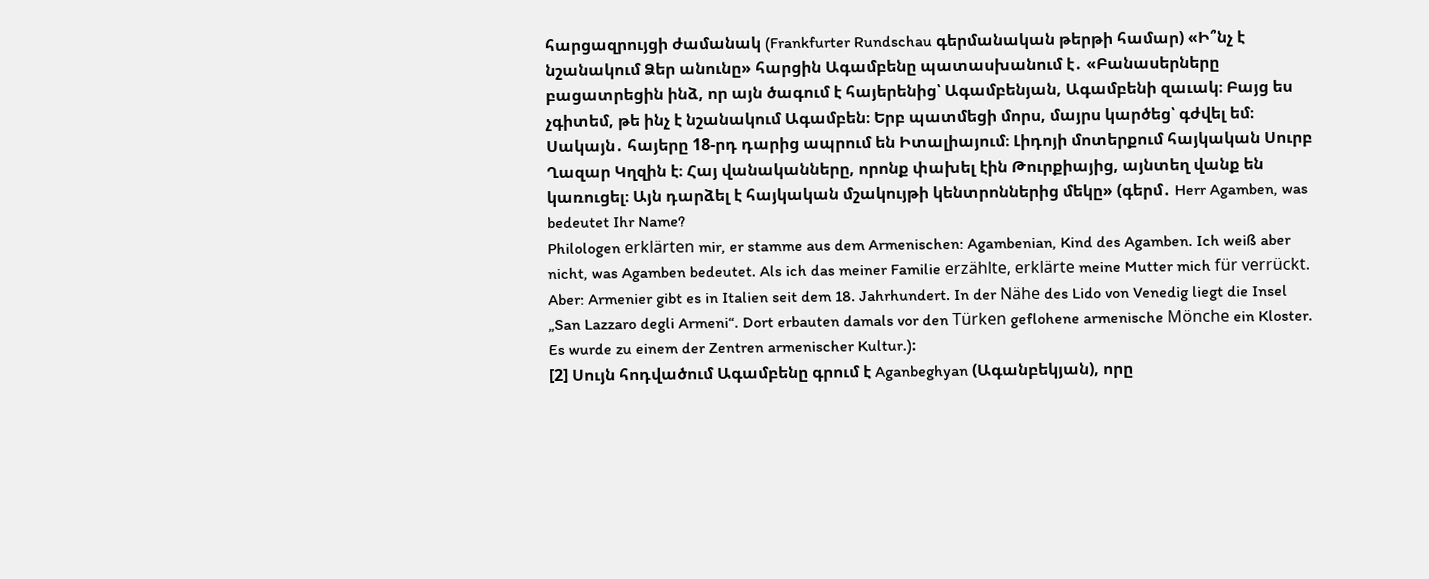հարցազրույցի ժամանակ (Frankfurter Rundschau գերմանական թերթի համար) «Ի՞նչ է նշանակում Ձեր անունը» հարցին Ագամբենը պատասխանում է․ «Բանասերները բացատրեցին ինձ, որ այն ծագում է հայերենից՝ Ագամբենյան, Ագամբենի զաւակ։ Բայց ես չգիտեմ, թե ինչ է նշանակում Ագամբեն։ Երբ պատմեցի մորս, մայրս կարծեց՝ գժվել եմ։ Սակայն․ հայերը 18-րդ դարից ապրում են Իտալիայում։ Լիդոյի մոտերքում հայկական Սուրբ Ղազար Կղզին է։ Հայ վանականները, որոնք փախել էին Թուրքիայից, այնտեղ վանք են կառուցել։ Այն դարձել է հայկական մշակույթի կենտրոններից մեկը» (գերմ․ Herr Agamben, was bedeutet Ihr Name?
Philologen erklärten mir, er stamme aus dem Armenischen: Agambenian, Kind des Agamben. Ich weiß aber nicht, was Agamben bedeutet. Als ich das meiner Familie erzählte, erklärte meine Mutter mich für verrückt. Aber: Armenier gibt es in Italien seit dem 18. Jahrhundert. In der Nähe des Lido von Venedig liegt die Insel „San Lazzaro degli Armeni“. Dort erbauten damals vor den Türken geflohene armenische Mönche ein Kloster. Es wurde zu einem der Zentren armenischer Kultur.)։
[2] Սույն հոդվածում Ագամբենը գրում է Aganbeghyan (Ագանբեկյան), որը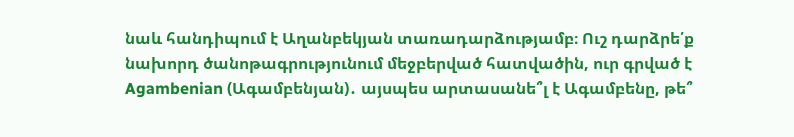նաև հանդիպում է Աղանբեկյան տառադարձությամբ։ Ուշ դարձրե՛ք նախորդ ծանոթագրությունում մեջբերված հատվածին, ուր գրված է Agambenian (Ագամբենյան)․ այսպես արտասանե՞լ է Ագամբենը, թե՞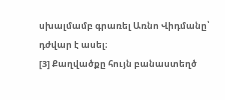սխալմամբ գրառել Առնո Վիդմանը՝ դժվար է ասել։
[3] Քաղվածքը հույն բանաստեղծ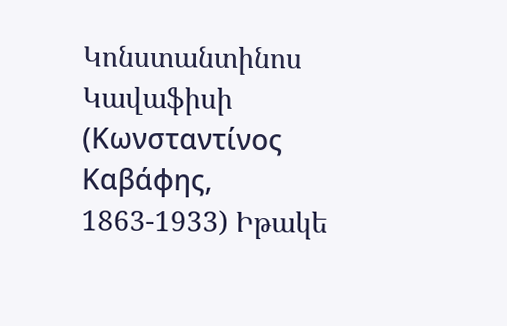Կոնստանտինոս Կավաֆիսի (Κωνσταντίνος Καβάφης, 1863-1933) Իթակե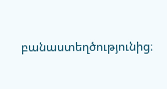բանաստեղծությունից։